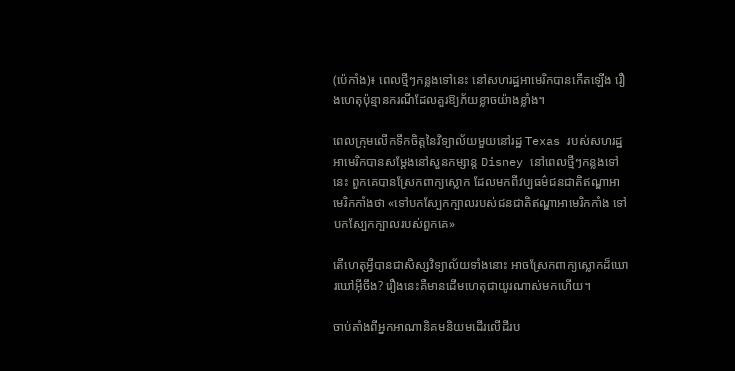(ប៉េកាំង)៖ ពេលថ្មីៗកន្លងទៅនេះ នៅសហរដ្ឋអាមេរិកបានកើតឡើង រឿងហេតុប៉ុន្មានករណីដែលគួរឱ្យភ័យខ្លាចយ៉ាងខ្លាំង។

ពេលក្រុមលើកទឹកចិត្តនៃវិទ្យាល័យមួយនៅរដ្ឋ Texas របស់សហរដ្ឋអាមេរិកបានសម្តែងនៅសួនកម្សាន្ត Disney នៅពេលថ្មីៗកន្លងទៅនេះ ពួកគេបានស្រែកពាក្យស្លោក ដែលមកពីវប្បធម៌ជនជាតិឥណ្ឌាអាមេរិកកាំងថា «ទៅបកស្បែកក្បាលរបស់ជនជាតិឥណ្ឌាអាមេរិកកាំង ទៅបកស្បែកក្បាលរបស់ពួកគេ»

តើហេតុអ្វីបានជាសិស្សវិទ្យាល័យទាំងនោះ អាចស្រែកពាក្យស្លោកដ៏ឃោរឃៅអ៊ីចឹង? រឿងនេះគឺមានដើមហេតុជាយូរណាស់មកហើយ។

ចាប់តាំងពីអ្នកអាណានិគមនិយមដើរលើដីរប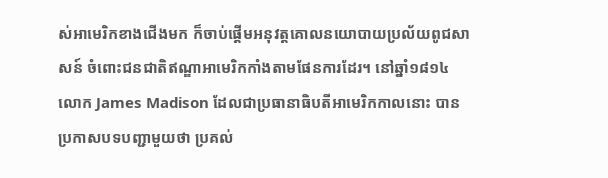ស់អាមេរិកខាងជើងមក ក៏ចាប់ផ្តើមអនុវត្តគោលនយោបាយប្រល័យពូជសាសន៍ ចំពោះជនជាតិឥណ្ឌាអាមេរិកកាំងតាមផែនការដែរ។ នៅឆ្នាំ១៨១៤ លោក James Madison ដែលជាប្រធានាធិបតីអាមេរិកកាលនោះ បានប្រកាសបទបញ្ជាមួយថា ប្រគល់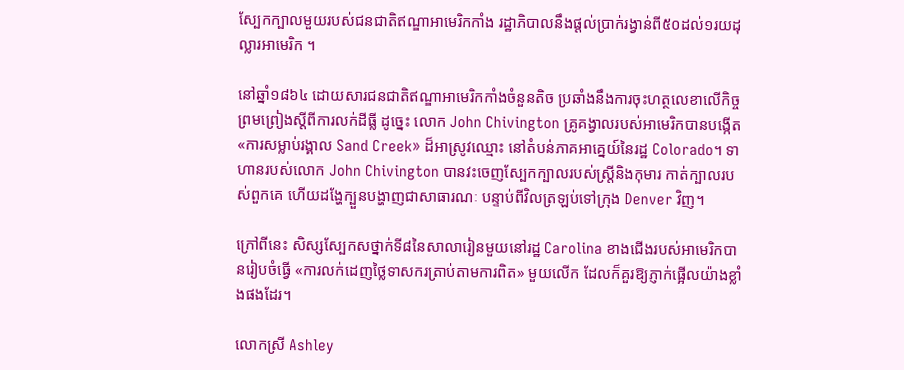ស្បែកក្បាលមួយរបស់ជនជាតិឥណ្ឌាអាមេរិកកាំង រដ្ឋាភិបាលនឹងផ្តល់ប្រាក់រង្វាន់ពី៥០ដល់១រយដុល្លារអាមេរិក ។

នៅឆ្នាំ១៨៦៤ ដោយសារជនជាតិឥណ្ឌាអាមេរិកកាំងចំនួនតិច ប្រឆាំងនឹងការចុះហត្ថលេខាលើកិច្ចព្រមព្រៀងស្តីពីការលក់ដីធ្លី ដូច្នេះ លោក John Chivington គ្រូគង្វាលរបស់អាមេរិកបានបង្កើត «ការសម្លាប់រង្គាល Sand Creek» ដ៏អាស្រូវឈ្មោះ នៅតំបន់ភាគអាគ្នេយ៍នៃរដ្ឋ Colorado។ ទាហានរបស់លោក John Chivington បានវះចេញស្បែកក្បាលរបស់ស្ត្រីនិងកុមារ កាត់ក្បាលរបស់ពួកគេ ហើយដង្ហែក្បួនបង្ហាញជាសាធារណៈ បន្ទាប់ពីវិលត្រឡប់ទៅក្រុង Denver វិញ។

ក្រៅពីនេះ សិស្សស្បែកសថ្នាក់ទី៨នៃសាលារៀនមួយនៅរដ្ឋ Carolina ខាងជើងរបស់អាមេរិកបានរៀបចំធ្វើ «ការលក់ដេញថ្លៃទាសករត្រាប់តាមការពិត» មួយលើក ដែលក៏គួរឱ្យភ្ញាក់ផ្អើលយ៉ាងខ្លាំងផងដែរ។

លោកស្រី Ashley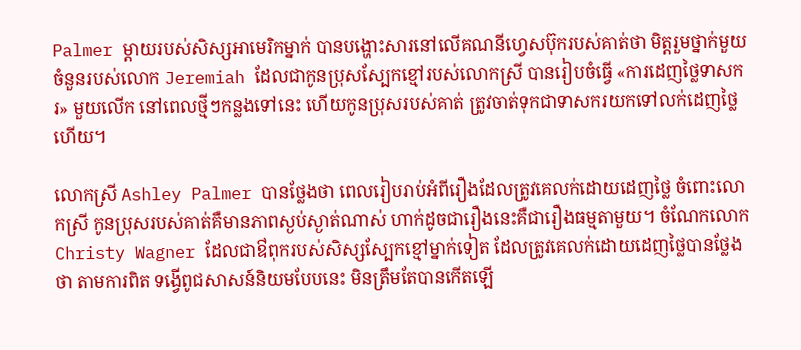Palmer ម្តាយរបស់សិស្សអាមេរិកម្នាក់ បានបង្ហោះសារនៅលើគណនីហ្វេសប៊ុករបស់គាត់ថា មិត្តរួមថ្នាក់មួយចំនួនរបស់លោក Jeremiah ដែលជាកូនប្រុសស្បែកខ្មៅរបស់លោកស្រី បានរៀបចំធ្វើ «ការដេញថ្លៃទាសករ» មួយលើក នៅពេលថ្មីៗកន្លងទៅនេះ ហើយកូនប្រុសរបស់គាត់ ត្រូវចាត់ទុកជាទាសករយកទៅលក់ដេញថ្លៃហើយ។

លោកស្រី Ashley Palmer បានថ្លែងថា ពេលរៀបរាប់អំពីរឿងដែលត្រូវគេលក់ដោយដេញថ្លៃ ចំពោះលោកស្រី កូនប្រុសរបស់គាត់គឺមានភាពស្ងប់ស្ងាត់ណាស់ ហាក់ដូចជារឿងនេះគឺជារឿងធម្មតាមួយ។ ចំណែកលោក Christy Wagner ដែលជាឳពុករបស់សិស្សស្បែកខ្មៅម្នាក់ទៀត ដែលត្រូវគេលក់ដោយដេញថ្លៃបានថ្លែងថា តាមការពិត ទង្វើពូជសាសន៍និយមបែបនេះ មិនត្រឹមតែបានកើតឡើ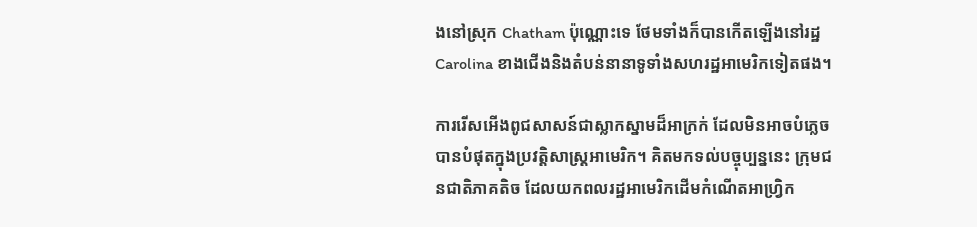ងនៅស្រុក Chatham ប៉ុណ្ណោះទេ ថែមទាំងក៏បានកើតឡើងនៅរដ្ឋ Carolina ខាងជើងនិងតំបន់នានាទូទាំងសហរដ្ឋអាមេរិកទៀតផង។

ការរើសអើងពូជសាសន៍ជាស្លាកស្នាមដ៏អាក្រក់ ដែលមិនអាចបំភ្លេចបានបំផុតក្នុងប្រវត្តិសាស្ត្រអាមេរិក។ គិតមកទល់បច្ចុប្បន្ននេះ ក្រុមជនជាតិភាគតិច ដែលយកពលរដ្ឋអាមេរិកដើមកំណើតអាហ្វ្រិក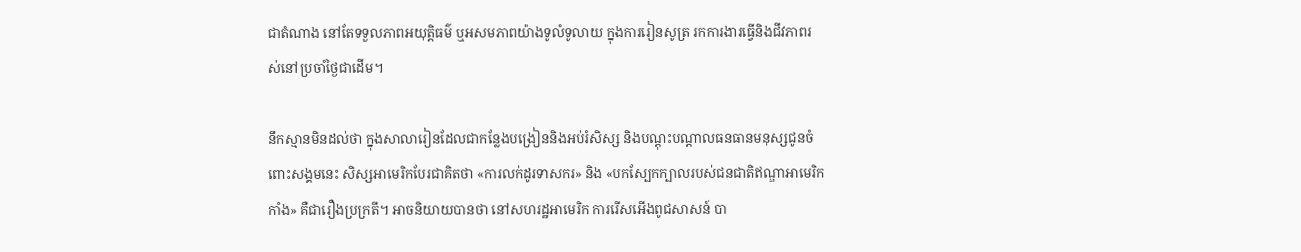ជាតំណាង នៅតែទទួលភាពអយុត្តិធម៌ ឬអសមភាពយ៉ាងទូលំទូលាយ ក្នុងការរៀនសូត្រ រកការងារធ្វើនិងជីវភាពរស់នៅប្រចាំថ្ងៃជាដើម។

នឹកស្មានមិនដល់ថា ក្នុងសាលារៀនដែលជាកន្លែងបង្រៀននិងអប់រំសិស្ស និងបណ្តុះបណ្តាលធនធានមនុស្សជូនចំពោះសង្គមនេះ សិស្សអាមេរិកបែរជាគិតថា «ការលក់ដូរទាសករ» និង «បកស្បែកក្បាលរបស់ជនជាតិឥណ្ឌាអាមេរិកកាំង» គឺជារឿងប្រក្រតី។ អាចនិយាយបានថា នៅសហរដ្ឋអាមេរិក ការរើសអើងពូជសាសន៍ បា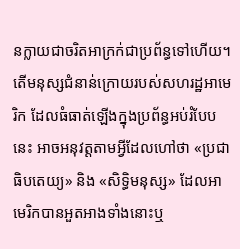នក្លាយជាចរិតអាក្រក់ជាប្រព័ន្ធទៅហើយ។ តើមនុស្សជំនាន់ក្រោយរបស់សហរដ្ឋអាមេរិក ដែលធំធាត់ឡើងក្នុងប្រព័ន្ធអប់រំបែបនេះ អាចអនុវត្តតាមអ្វីដែលហៅថា «ប្រជាធិបតេយ្យ» និង «សិទ្ធិមនុស្ស» ដែលអាមេរិកបានអួតអាងទាំងនោះឬ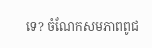ទេ? ចំណែកសមភាពពូជ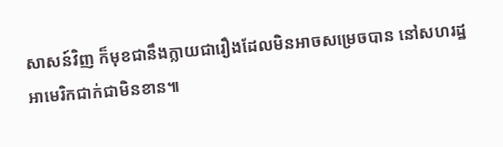សាសន៍វិញ ក៏មុខជានឹងក្លាយជារឿងដែលមិនអាចសម្រេចបាន នៅសហរដ្ឋអាមេរិកជាក់ជាមិនខាន៕